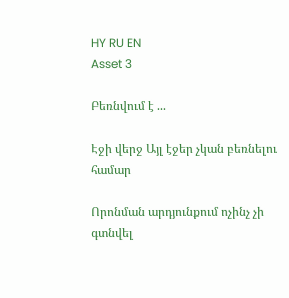HY RU EN
Asset 3

Բեռնվում է ...

Էջի վերջ Այլ էջեր չկան բեռնելու համար

Որոնման արդյունքում ոչինչ չի գտնվել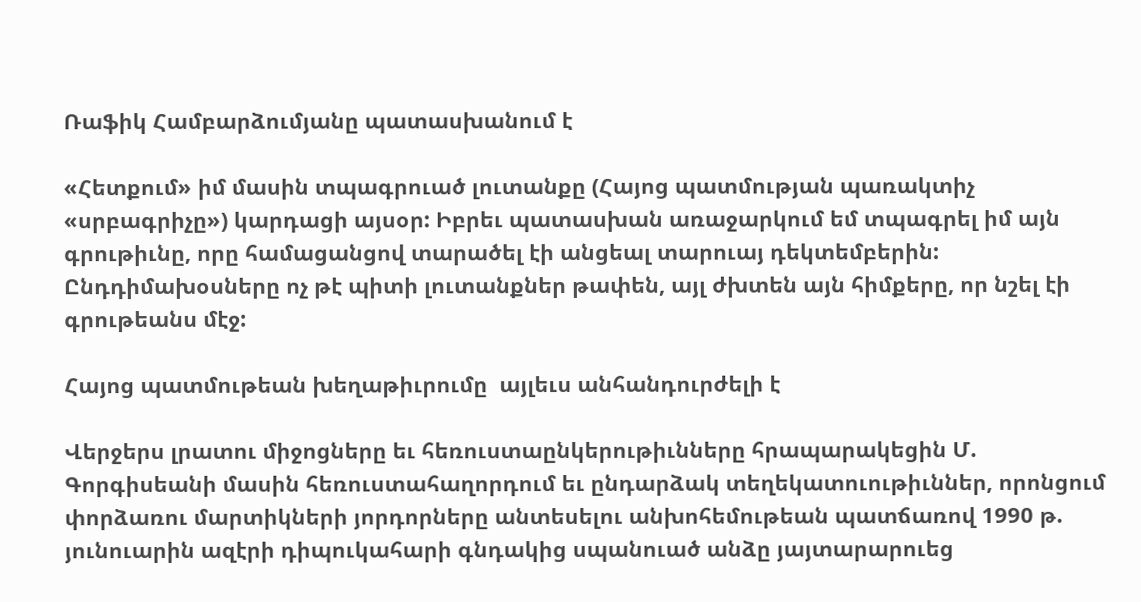Ռաֆիկ Համբարձումյանը պատասխանում է

«Հետքում» իմ մասին տպագրուած լուտանքը (Հայոց պատմության պառակտիչ «սրբագրիչը») կարդացի այսօր: Իբրեւ պատասխան առաջարկում եմ տպագրել իմ այն գրութիւնը, որը համացանցով տարածել էի անցեալ տարուայ դեկտեմբերին: Ընդդիմախօսները ոչ թէ պիտի լուտանքներ թափեն, այլ ժխտեն այն հիմքերը, որ նշել էի գրութեանս մէջ:

Հայոց պատմութեան խեղաթիւրումը  այլեւս անհանդուրժելի է

Վերջերս լրատու միջոցները եւ հեռուստաընկերութիւնները հրապարակեցին Մ. Գորգիսեանի մասին հեռուստահաղորդում եւ ընդարձակ տեղեկատուութիւններ, որոնցում փորձառու մարտիկների յորդորները անտեսելու անխոհեմութեան պատճառով 1990 թ. յունուարին ազէրի դիպուկահարի գնդակից սպանուած անձը յայտարարուեց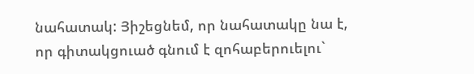նահատակ: Յիշեցնեմ, որ նահատակը նա է, որ գիտակցուած գնում է զոհաբերուելու`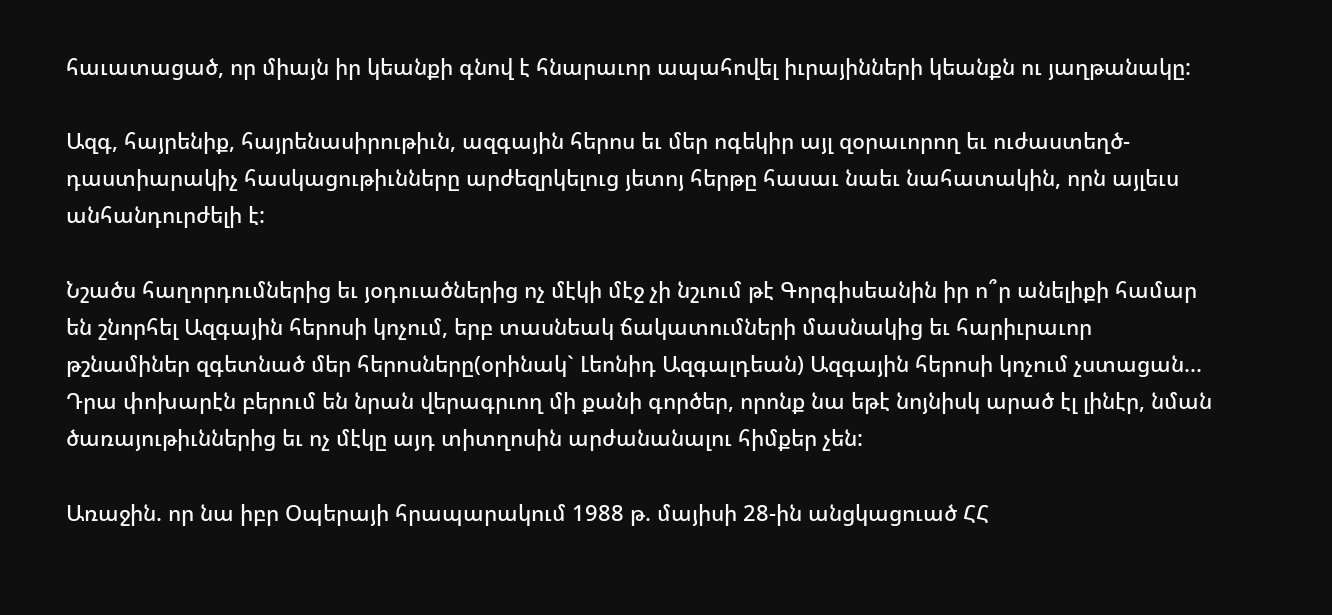հաւատացած, որ միայն իր կեանքի գնով է հնարաւոր ապահովել իւրայինների կեանքն ու յաղթանակը:

Ազգ, հայրենիք, հայրենասիրութիւն, ազգային հերոս եւ մեր ոգեկիր այլ զօրաւորող եւ ուժաստեղծ-դաստիարակիչ հասկացութիւնները արժեզրկելուց յետոյ հերթը հասաւ նաեւ նահատակին, որն այլեւս անհանդուրժելի է:

Նշածս հաղորդումներից եւ յօդուածներից ոչ մէկի մէջ չի նշւում թէ Գորգիսեանին իր ո՞ր անելիքի համար են շնորհել Ազգային հերոսի կոչում, երբ տասնեակ ճակատումների մասնակից եւ հարիւրաւոր թշնամիներ զգետնած մեր հերոսները(օրինակ` Լեոնիդ Ազգալդեան) Ազգային հերոսի կոչում չստացան... Դրա փոխարէն բերում են նրան վերագրւող մի քանի գործեր, որոնք նա եթէ նոյնիսկ արած էլ լինէր, նման ծառայութիւններից եւ ոչ մէկը այդ տիտղոսին արժանանալու հիմքեր չեն:

Առաջին. որ նա իբր Օպերայի հրապարակում 1988 թ. մայիսի 28-ին անցկացուած ՀՀ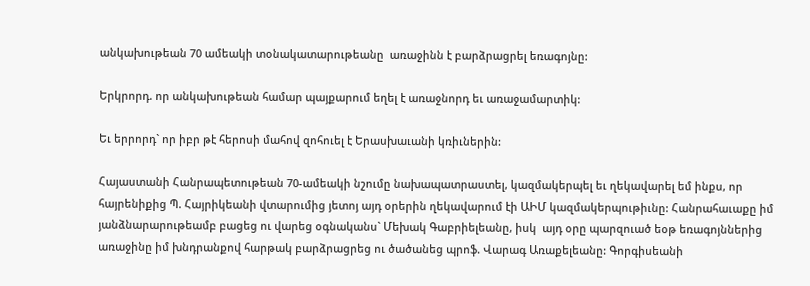անկախութեան 70 ամեակի տօնակատարութեանը  առաջինն է բարձրացրել եռագոյնը:

Երկրորդ. որ անկախութեան համար պայքարում եղել է առաջնորդ եւ առաջամարտիկ:

Եւ երրորդ` որ իբր թէ հերոսի մահով զոհուել է Երասխաւանի կռիւներին:

Հայաստանի Հանրապետութեան 70-ամեակի նշումը նախապատրաստել, կազմակերպել եւ ղեկավարել եմ ինքս, որ հայրենիքից Պ. Հայրիկեանի վտարումից յետոյ այդ օրերին ղեկավարում էի ԱԻՄ կազմակերպութիւնը: Հանրահաւաքը իմ յանձնարարութեամբ բացեց ու վարեց օգնականս` Մեխակ Գաբրիելեանը, իսկ  այդ օրը պարզուած եօթ եռագոյններից առաջինը իմ խնդրանքով հարթակ բարձրացրեց ու ծածանեց պրոֆ. Վարագ Առաքելեանը: Գորգիսեանի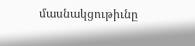մասնակցութիւնը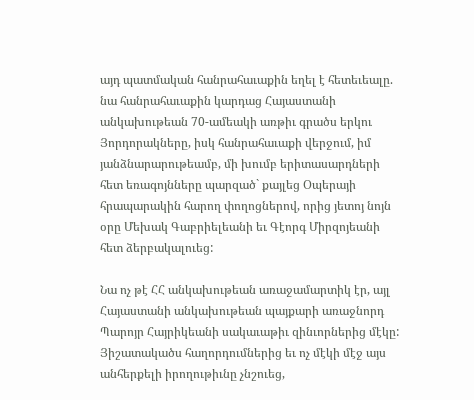այդ պատմական հանրահաւաքին եղել է հետեւեալը. նա հանրահաւաքին կարդաց Հայաստանի անկախութեան 70-ամեակի առթիւ գրածս երկու Յորդորակները, իսկ հանրահաւաքի վերջում, իմ յանձնարարութեամբ, մի խումբ երիտասարդների հետ եռագոյնները պարզած` քայլեց Օպերայի հրապարակին հարող փողոցներով, որից յետոյ նոյն օրը Մեխակ Գաբրիելեանի եւ Գէորգ Միրզոյեանի հետ ձերբակալուեց:

Նա ոչ թէ ՀՀ անկախութեան առաջամարտիկ էր, այլ Հայաստանի անկախութեան պայքարի առաջնորդ Պարոյր Հայրիկեանի սակաւաթիւ զինւորներից մէկը: Յիշատակածս հաղորդումներից եւ ոչ մէկի մէջ այս անհերքելի իրողութիւնը չնշուեց,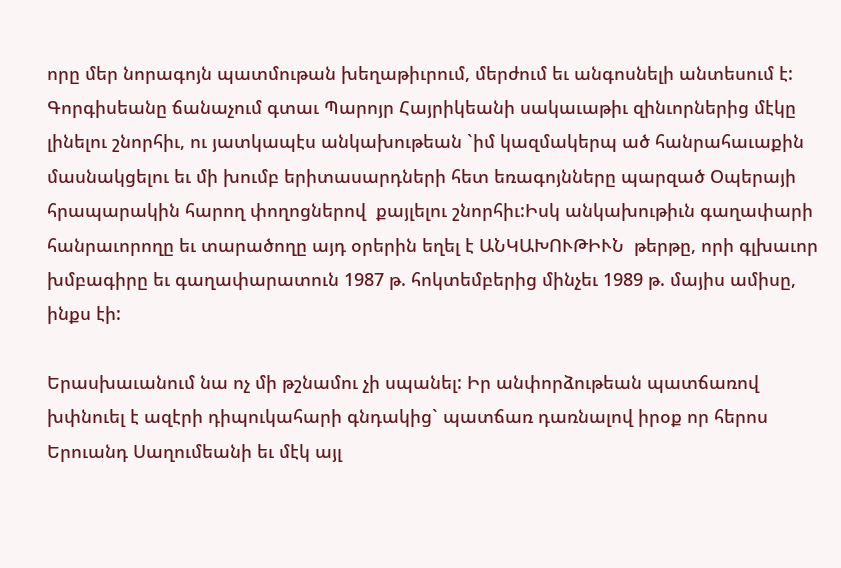որը մեր նորագոյն պատմութան խեղաթիւրում, մերժում եւ անգոսնելի անտեսում է: Գորգիսեանը ճանաչում գտաւ Պարոյր Հայրիկեանի սակաւաթիւ զինւորներից մէկը լինելու շնորհիւ, ու յատկապէս անկախութեան `իմ կազմակերպ ած հանրահաւաքին մասնակցելու եւ մի խումբ երիտասարդների հետ եռագոյնները պարզած Օպերայի հրապարակին հարող փողոցներով  քայլելու շնորհիւ:Իսկ անկախութիւն գաղափարի հանրաւորողը եւ տարածողը այդ օրերին եղել է ԱՆԿԱԽՈՒԹԻՒՆ  թերթը, որի գլխաւոր խմբագիրը եւ գաղափարատուն 1987 թ. հոկտեմբերից մինչեւ 1989 թ. մայիս ամիսը, ինքս էի:

Երասխաւանում նա ոչ մի թշնամու չի սպանել: Իր անփորձութեան պատճառով խփնուել է ազէրի դիպուկահարի գնդակից` պատճառ դառնալով իրօք որ հերոս Երուանդ Սաղումեանի եւ մէկ այլ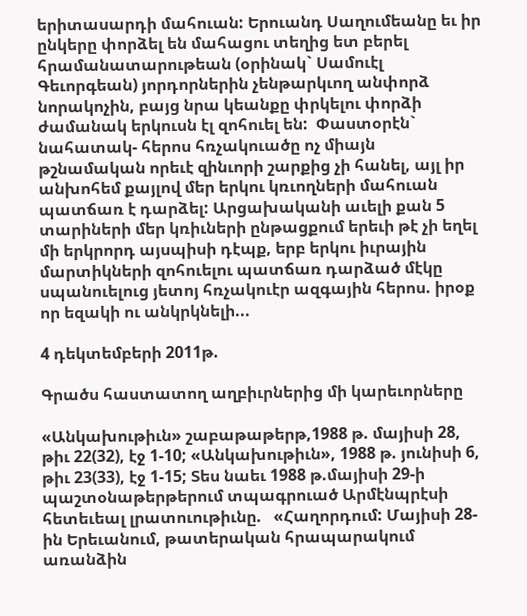երիտասարդի մահուան: Երուանդ Սաղումեանը եւ իր ընկերը փորձել են մահացու տեղից ետ բերել հրամանատարութեան (օրինակ` Սամուէլ Գեւորգեան) յորդորներին չենթարկւող անփորձ նորակոչին, բայց նրա կեանքը փրկելու փորձի ժամանակ երկուսն էլ զոհուել են:  Փաստօրէն` նահատակ- հերոս հռչակուածը ոչ միայն թշնամական որեւէ զինւորի շարքից չի հանել, այլ իր անխոհեմ քայլով մեր երկու կռւողների մահուան պատճառ է դարձել: Արցախականի աւելի քան 5 տարիների մեր կռիւների ընթացքում երեւի թէ չի եղել մի երկրորդ այսպիսի դէպք, երբ երկու իւրային մարտիկների զոհուելու պատճառ դարձած մէկը սպանուելուց յետոյ հռչակուէր ազգային հերոս. իրօք որ եզակի ու անկրկնելի...

4 դեկտեմբերի 2011թ.

Գրածս հաստատող աղբիւրներից մի կարեւորները

«Անկախութիւն» շաբաթաթերթ,1988 թ. մայիսի 28, թիւ 22(32), էջ 1-10; «Անկախութիւն», 1988 թ. յունիսի 6, թիւ 23(33), էջ 1-15; Տես նաեւ 1988 թ.մայիսի 29-ի պաշտօնաթերթերում տպագրուած Արմէնպրէսի հետեւեալ լրատուութիւնը.   «Հաղորդում: Մայիսի 28-ին Երեւանում, թատերական հրապարակում առանձին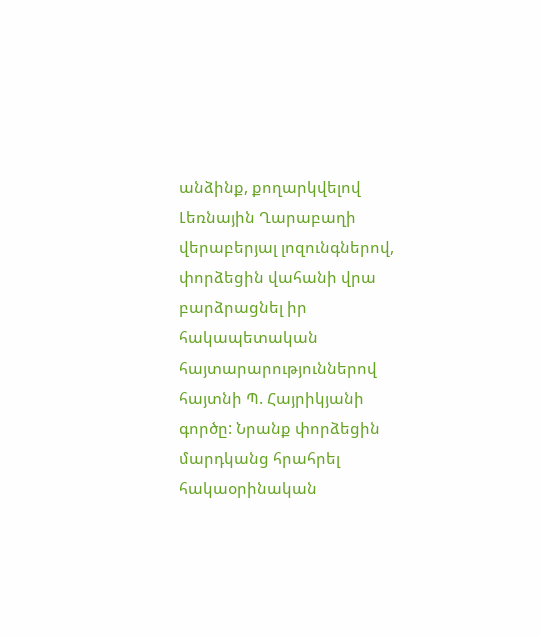անձինք, քողարկվելով Լեռնային Ղարաբաղի վերաբերյալ լոզունգներով, փորձեցին վահանի վրա բարձրացնել իր հակապետական հայտարարություններով հայտնի Պ. Հայրիկյանի գործը: Նրանք փորձեցին մարդկանց հրահրել հակաօրինական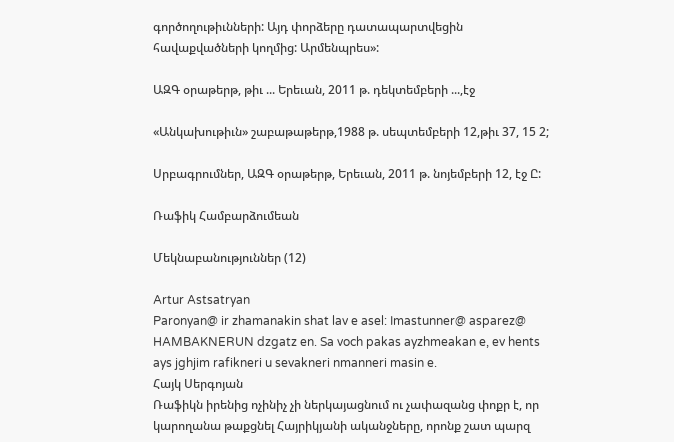գործողութիւնների: Այդ փորձերը դատապարտվեցին հավաքվածների կողմից: Արմենպրես»:

ԱԶԳ օրաթերթ, թիւ ... Երեւան, 2011 թ. դեկտեմբերի ...,էջ

«Անկախութիւն» շաբաթաթերթ,1988 թ. սեպտեմբերի 12,թիւ 37, 15 2;

Սրբագրումներ, ԱԶԳ օրաթերթ, Երեւան, 2011 թ. նոյեմբերի 12, էջ Ը:

Ռաֆիկ Համբարձումեան

Մեկնաբանություններ (12)

Artur Astsatryan
Paronyan@ ir zhamanakin shat lav e asel: Imastunner@ asparez@ HAMBAKNERUN dzgatz en. Sa voch pakas ayzhmeakan e, ev hents ays jghjim rafikneri u sevakneri nmanneri masin e.
Հայկ Սերգոյան
Ռաֆիկն իրենից ոչինիչ չի ներկայացնում ու չափազանց փոքր է, որ կարողանա թաքցնել Հայրիկյանի ականջները, որոնք շատ պարզ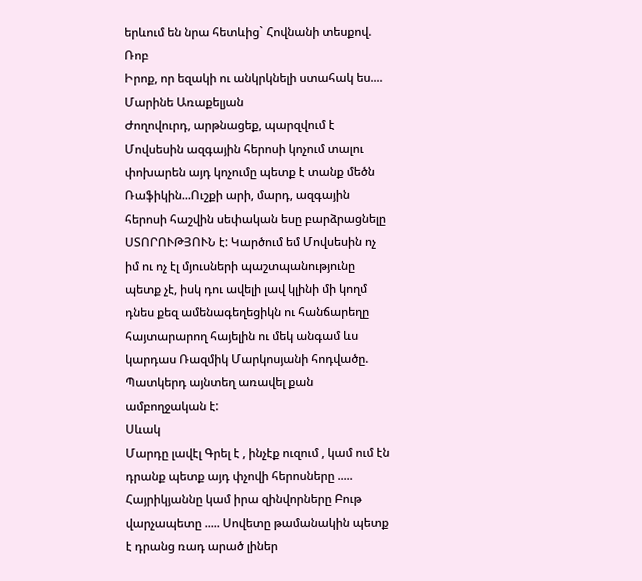երևում են նրա հետևից` Հովնանի տեսքով.
Ռոբ
Իրոք, որ եզակի ու անկրկնելի ստահակ ես....
Մարինե Առաքելյան
Ժողովուրդ, արթնացեք, պարզվում է Մովսեսին ազգային հերոսի կոչում տալու փոխարեն այդ կոչումը պետք է տանք մեծն Ռաֆիկին...Ուշքի արի, մարդ, ազգային հերոսի հաշվին սեփական եսը բարձրացնելը ՍՏՈՐՈՒԹՅՈՒՆ է: Կարծում եմ Մովսեսին ոչ իմ ու ոչ էլ մյուսների պաշտպանությունը պետք չէ, իսկ դու ավելի լավ կլինի մի կողմ դնես քեզ ամենագեղեցիկն ու հանճարեղը հայտարարող հայելին ու մեկ անգամ ևս կարդաս Ռազմիկ Մարկոսյանի հոդվածը. Պատկերդ այնտեղ առավել քան ամբողջական է:
Սևակ
Մարդը լավէլ Գրել է , ինչէք ուզում , կամ ում էն դրանք պետք այդ փչովի հերոսները ..... Հայրիկյաննը կամ իրա զինվորները Բութ վարչապետը ..... Սովետը թամանակին պետք է դրանց ռադ արած լիներ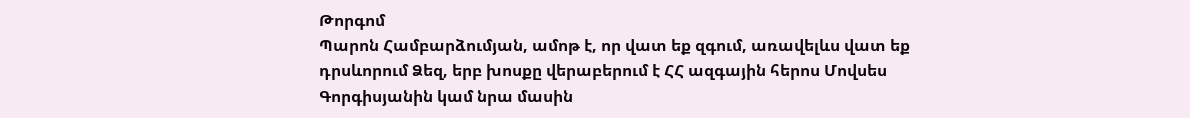Թորգոմ
Պարոն Համբարձումյան, ամոթ է, որ վատ եք զգում, առավելևս վատ եք դրսևորում Ձեզ, երբ խոսքը վերաբերում է ՀՀ ազգային հերոս Մովսես Գորգիսյանին կամ նրա մասին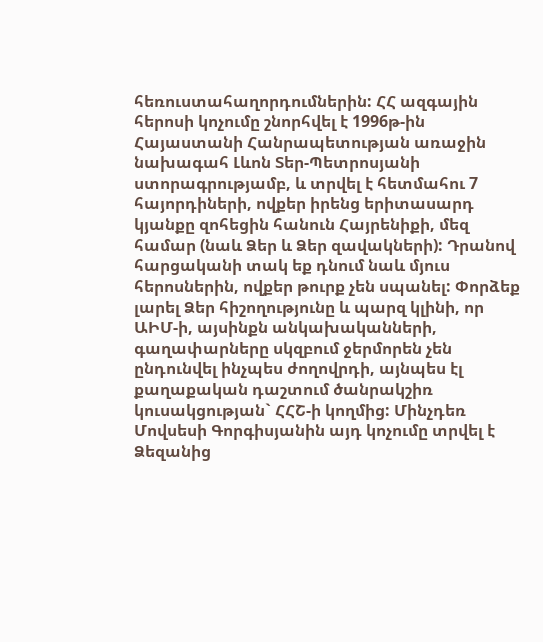հեռուստահաղորդումներին: ՀՀ ազգային հերոսի կոչումը շնորհվել է 1996թ-ին Հայաստանի Հանրապետության առաջին նախագահ Լևոն Տեր-Պետրոսյանի ստորագրությամբ, և տրվել է հետմահու 7 հայորդիների, ովքեր իրենց երիտասարդ կյանքը զոհեցին հանուն Հայրենիքի, մեզ համար (նաև Ձեր և Ձեր զավակների): Դրանով հարցականի տակ եք դնում նաև մյուս հերոսներին, ովքեր թուրք չեն սպանել: Փորձեք լարել Ձեր հիշողությունը և պարզ կլինի, որ ԱԻՄ-ի, այսինքն անկախականների, գաղափարները սկզբում ջերմորեն չեն ընդունվել ինչպես ժողովրդի, այնպես էլ քաղաքական դաշտում ծանրակշիռ կուսակցության` ՀՀՇ-ի կողմից: Մինչդեռ Մովսեսի Գորգիսյանին այդ կոչումը տրվել է Ձեզանից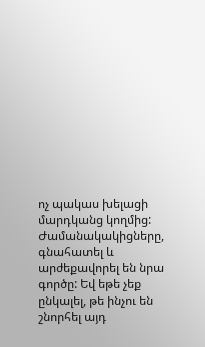ոչ պակաս խելացի մարդկանց կողմից: Ժամանակակիցները, գնահատել և արժեքավորել են նրա գործը: Եվ եթե չեք ընկալել, թե ինչու են շնորհել այդ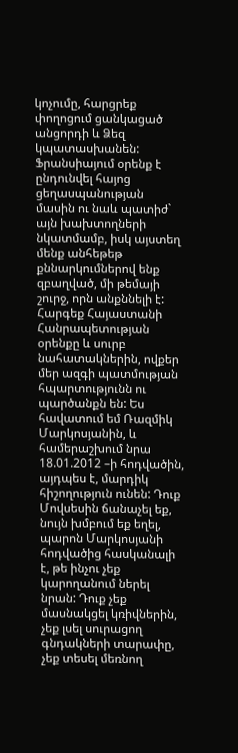կոչումը, հարցրեք փողոցում ցանկացած անցորդի և Ձեզ կպատասխանեն: Ֆրանսիայում օրենք է ընդունվել հայոց ցեղասպանության մասին ու նաև պատիժ` այն խախտողների նկատմամբ, իսկ այստեղ մենք անհեթեթ քննարկումներով ենք զբաղված, մի թեմայի շուրջ, որն անքննելի է: Հարգեք Հայաստանի Հանրապետության օրենքը և սուրբ նահատակներին, ովքեր մեր ազգի պատմության հպարտությունն ու պարծանքն են: Ես հավատում եմ Ռազմիկ Մարկոսյանին, և համերաշխում նրա 18.01.2012 –ի հոդվածին, այդպես է, մարդիկ հիշողություն ունեն: Դուք Մովսեսին ճանաչել եք, նույն խմբում եք եղել, պարոն Մարկոսյանի հոդվածից հասկանալի է, թե ինչու չեք կարողանում ներել նրան: Դուք չեք մասնակցել կռիվներին, չեք լսել սուրացող գնդակների տարափը, չեք տեսել մեռնող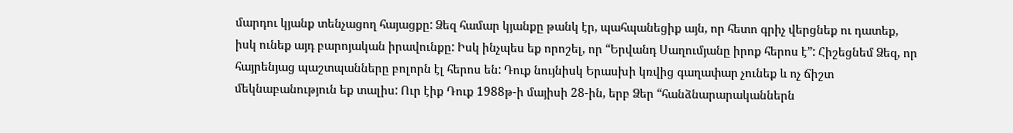մարդու կյանք տենչացող հայացքը: Ձեզ համար կյանքը թանկ էր, պահպանեցիք այն, որ հետո գրիչ վերցնեք ու դատեք, իսկ ունեք այդ բարոյական իրավունքը: Իսկ ինչպես եք որոշել, որ “Երվանդ Սաղումյանը իրոք հերոս է”: Հիշեցնեմ Ձեզ, որ հայրենյաց պաշտպանները բոլորն էլ հերոս են: Դուք նույնիսկ Երասխի կռվից գաղափար չունեք և ոչ ճիշտ մեկնաբանություն եք տալիս: Ուր էիք Դուք 1988թ-ի մայիսի 28-ին, երբ Ձեր “հանձնարարականներն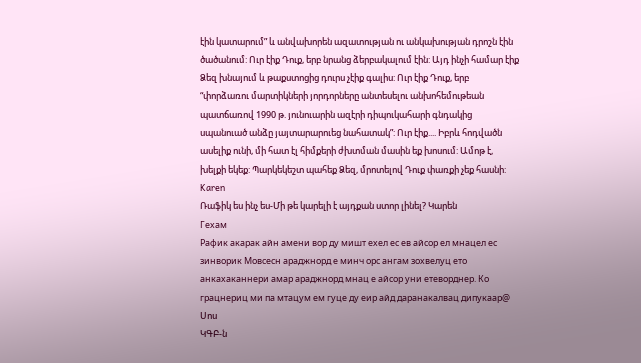էին կատարում” և անվախորեն ազատության ու անկախության դրոշն էին ծածանում: Ուր էիք Դուք, երբ նրանց ձերբակալում էին: Այդ ինչի համար էիք Ձեզ խնայում և թաքստոցից դուրս չէիք գալիս: Ուր էիք Դուք, երբ “փորձառու մարտիկների յորդորները անտեսելու անխոհեմութեան պատճառով 1990 թ. յունուարին ազէրի դիպուկահարի գնդակից սպանուած անձը յայտարարուեց նահատակ”: Ուր էիք.... Իբրև հոդվածն ասելիք ունի, մի հատ էլ հիմքերի ժխտման մասին եք խոսում: Ամոթ է, խելքի եկեք: Պարկեկեշտ պահեք Ձեզ, մրոտելով Դուք փառքի չեք հասնի:
Karen
Ռաֆիկ ես ինչ ես-Մի թե կարելի է այդքան ստոր լինել? Կարեն
Гехам
Рафик акарак айн амени вор ду мишт ехел ес ев айсор ел мнацел ес зинворик Мовсесн араджнорд е минч орс ангам зохвелуц ето анкахаканнери амар араджнорд мнац е айсор уни етеворднер. Ко грацнериц ми па мтацум ем гуце ду еир айд даранакалвац дипукаар@
Սոս
ԿԳԲ-ն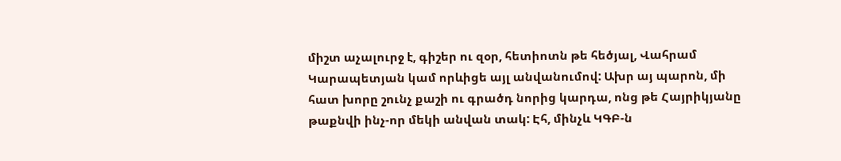միշտ աչալուրջ է, գիշեր ու զօր, հետիոտն թե հեծյալ, Վահրամ Կարապետյան կամ որևիցե այլ անվանումով: Ախր այ պարոն, մի հատ խորը շունչ քաշի ու գրածդ նորից կարդա, ոնց թե Հայրիկյանը թաքնվի ինչ-որ մեկի անվան տակ: Էհ, մինչև ԿԳԲ-ն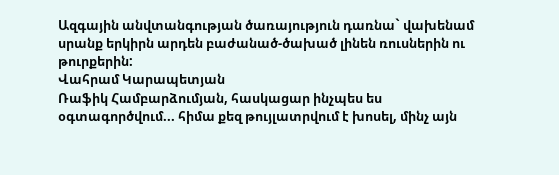Ազգային անվտանգության ծառայություն դառնա` վախենամ սրանք երկիրն արդեն բաժանած-ծախած լինեն ռուսներին ու թուրքերին:
Վահրամ Կարապետյան
Ռաֆիկ Համբարձումյան, հասկացար ինչպես ես օգտագործվում... հիմա քեզ թույլատրվում է խոսել, մինչ այն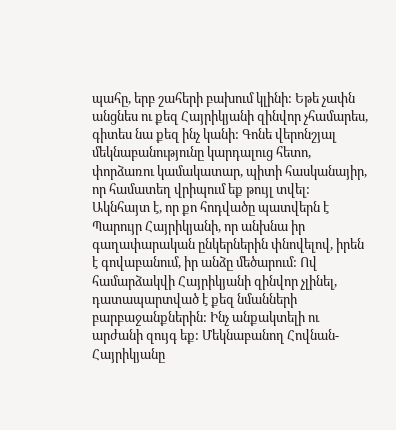պահը, երբ շահերի բախում կլինի: Եթե չափն անցնես ու քեզ Հայրիկյանի զինվոր չհամարես, գիտես նա քեզ ինչ կանի: Գոնե վերոնշյալ մեկնաբանությունը կարդալուց հետո, փորձառու կամակատար, պիտի հասկանայիր, որ համատեղ վրիպում եք թույլ տվել: Ակնհայտ է, որ քո հոդվածը պատվերն է Պարույր Հայրիկյանի, որ անխնա իր գաղափարական ընկերներին փնովելով, իրեն է գովաբանում, իր անձը մեծարում: Ով համարձակվի Հայրիկյանի զինվոր չլինել, դատապարտված է քեզ նմանների բարբաջանքներին: Ինչ անքակտելի ու արժանի զույգ եք: Մեկնաբանող Հովնան-Հայրիկյանը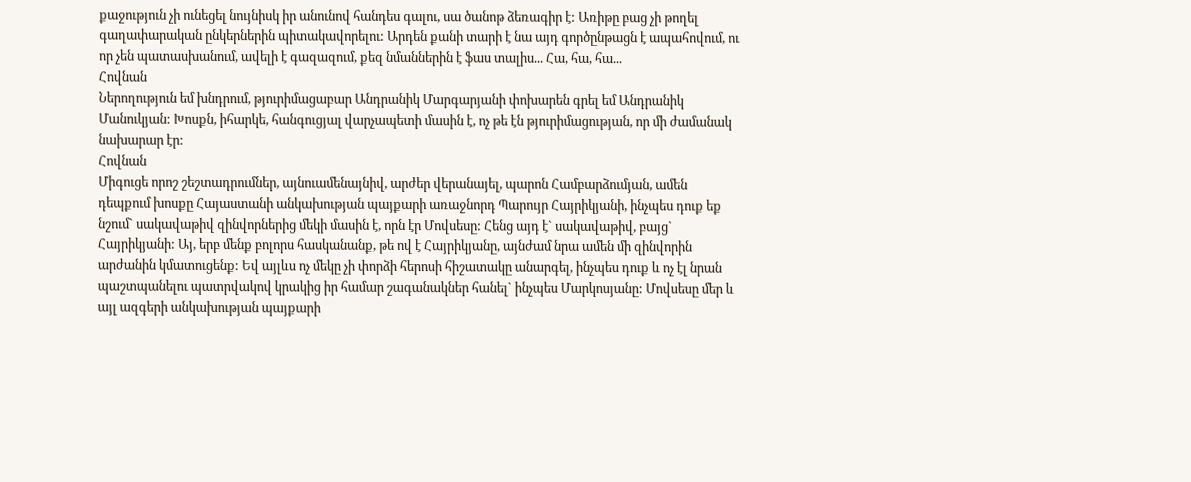քաջություն չի ունեցել նույնիսկ իր անունով հանդես գալու, սա ծանոթ ձեռագիր է: Առիթը բաց չի թողել գաղափարական ընկերներին պիտակավորելու: Արդեն քանի տարի է նա այդ գործընթացն է ապահովում, ու որ չեն պատասխանում, ավելի է գազազում, քեզ նմաններին է ֆաս տալիս... Հա, հա, հա...
Հովնան
Ներողություն եմ խնդրում, թյուրիմացաբար Անդրանիկ Մարգարյանի փոխարեն գրել եմ Անդրանիկ Մանուկյան: Խոսքն, իհարկե, հանգուցյալ վարչապետի մասին է, ոչ թե էն թյուրիմացության, որ մի ժամանակ նախարար էր:
Հովնան
Միգուցե որոշ շեշտադրումներ, այնուամենայնիվ, արժեր վերանայել, պարոն Համբարձումյան, ամեն դեպքում խոսքը Հայաստանի անկախության պայքարի առաջնորդ Պարույր Հայրիկյանի, ինչպես դուք եք նշում` սակավաթիվ զինվորներից մեկի մասին է, որն էր Մովսեսը: Հենց այդ է` սակավաթիվ, բայց` Հայրիկյանի: Այ, երբ մենք բոլորս հասկանանք, թե ով է Հայրիկյանը, այնժամ նրա ամեն մի զինվորին արժանին կմատուցենք: Եվ այլևս ոչ մեկը չի փորձի հերոսի հիշատակը անարգել, ինչպես դուք և ոչ էլ նրան պաշտպանելու պատրվակով կրակից իր համար շագանակներ հանել` ինչպես Մարկոսյանը: Մովսեսը մեր և այլ ազգերի անկախության պայքարի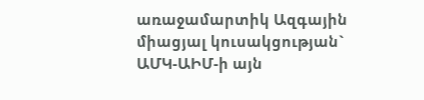առաջամարտիկ Ազգային միացյալ կուսակցության` ԱՄԿ-ԱԻՄ-ի այն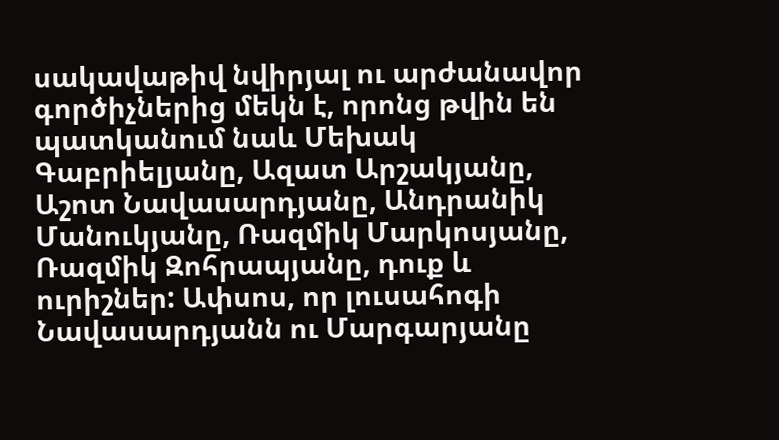սակավաթիվ նվիրյալ ու արժանավոր գործիչներից մեկն է, որոնց թվին են պատկանում նաև Մեխակ Գաբրիելյանը, Ազատ Արշակյանը, Աշոտ Նավասարդյանը, Անդրանիկ Մանուկյանը, Ռազմիկ Մարկոսյանը, Ռազմիկ Զոհրապյանը, դուք և ուրիշներ: Ափսոս, որ լուսահոգի Նավասարդյանն ու Մարգարյանը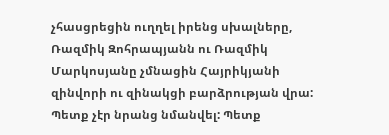չհասցրեցին ուղղել իրենց սխալները, Ռազմիկ Զոհրապյանն ու Ռազմիկ Մարկոսյանը չմնացին Հայրիկյանի զինվորի ու զինակցի բարձրության վրա: Պետք չէր նրանց նմանվել: Պետք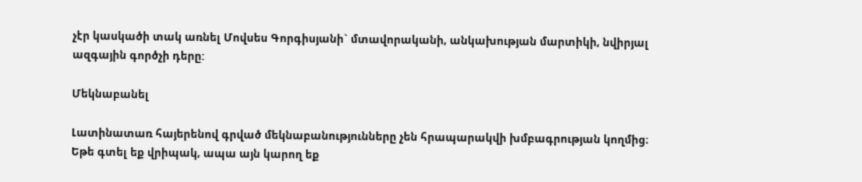չէր կասկածի տակ առնել Մովսես Գորգիսյանի` մտավորականի, անկախության մարտիկի, նվիրյալ ազգային գործչի դերը:

Մեկնաբանել

Լատինատառ հայերենով գրված մեկնաբանությունները չեն հրապարակվի խմբագրության կողմից։
Եթե գտել եք վրիպակ, ապա այն կարող եք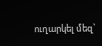ուղարկել մեզ՝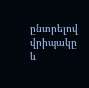ընտրելով վրիպակը և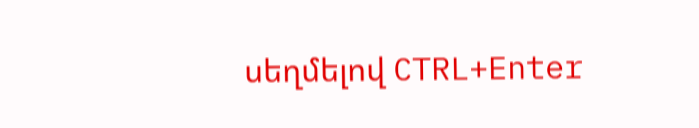սեղմելով CTRL+Enter